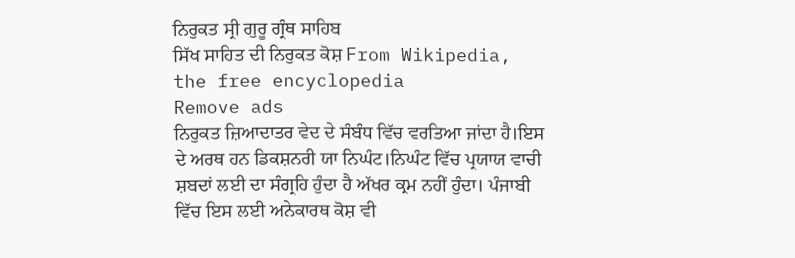ਨਿਰੁਕਤ ਸ੍ਰੀ ਗੁਰੂ ਗ੍ਰੰਥ ਸਾਹਿਬ
ਸਿੱਖ ਸਾਹਿਤ ਦੀ ਨਿਰੁਕਤ ਕੋਸ਼ From Wikipedia, the free encyclopedia
Remove ads
ਨਿਰੁਕਤ ਜ਼ਿਆਦਾਤਰ ਵੇਦ ਦੇ ਸੰਬੰਧ ਵਿੱਚ ਵਰਤਿਆ ਜਾਂਦਾ ਹੈ।ਇਸ ਦੇ ਅਰਥ ਹਨ ਡਿਕਸ਼ਨਰੀ ਯਾ ਨਿਘੰਟ।ਨਿਘੰਟ ਵਿੱਚ ਪ੍ਰਯਾਯ ਵਾਚੀ ਸ਼ਬਦਾਂ ਲਈ ਦਾ ਸੰਗ੍ਰਹਿ ਹੁੰਦਾ ਹੈ ਅੱਖਰ ਕ੍ਰਮ ਨਹੀਂ ਹੁੰਦਾ। ਪੰਜਾਬੀ ਵਿੱਚ ਇਸ ਲਈ ਅਨੇਕਾਰਥ ਕੋਸ਼ ਵੀ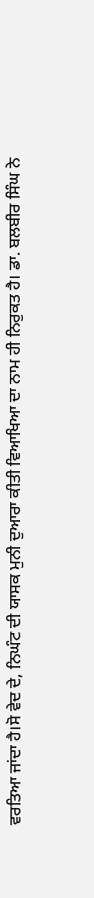ਵਰਤਿਆ ਜਾਂਦਾ ਹੈ।ਸੋ ਵੇਦ ਦੇ, ਨਿਘੰਟ ਦੀ ਯਾਸਕ ਮੁਨੀ ਦੁਆਰਾ ਕੀਤੀ ਵਿਆਖਿਆ ਦਾ ਨਾਮ ਹੀ ਨਿਰੁਕਤ ਹੈ। ਡਾ. ਬਲਬੀਰ ਸਿੰਘ ਨੇ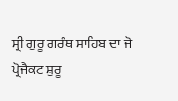ਸ੍ਰੀ ਗੁਰੂ ਗਰੰਥ ਸਾਹਿਬ ਦਾ ਜੋ ਪ੍ਰੋਜੈਕਟ ਸ਼ੁਰੂ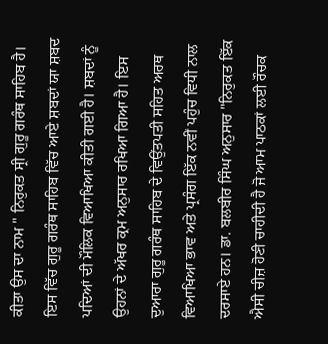ਕੀਤਾ ਉਸ ਦਾ ਨਾਮ " ਨਿਰੁਕਤ ਸ੍ਰੀ ਗੁਰੂ ਗਰੰਥ ਸਾਹਿਬ ਹੈ। ਇਸ ਵਿੱਚ ਗੁਰੂ ਗਰੰਥ ਸਾਹਿਬ ਵਿੱਚ ਆਏ ਸ਼ਬਦਾਂ ਯਾ ਸ਼ਬਦ ਪਦਿਆਂ ਦੀ ਮੌਲਿਕ ਵਿਆਖਿਆ ਕੀਤੀ ਗਈ ਹੈ। ਸ਼ਬਦਾਂ ਨੂੰ ਉਹਨਾਂ ਦੇ ਅੱਖਰ ਕ੍ਰਮ ਅਨੁਸਾਰ ਰਖਿਆ ਗਿਆ ਹੈ। ਇਸ ਦੁਆਰਾ ਗੁਰੂ ਗਰੰਥ ਸਾਹਿਬ ਦੇ ਵਿਉਂਤਪਤੀ ਸਹਿਤ ਅਰਥ ਵਿਆਖਿਆ ਭਾਵ ਅਤੇ ਪ੍ਰਸੰਗ ਇੱਕ ਨਵੀਂ ਪਹੁੰਚ ਵਿਧੀ ਨਾਲ ਦਰਸਾਏ ਹਨ। ਡਾ. ਬਲਬੀਰ ਸਿੰਘ ਅਨੁਸਾਰ "ਨਿਰੁਕਤ ਇੱਕ ਐਸੀ ਚੀਜ਼ ਹੋਣੀ ਚਾਹੀਦੀ ਹੈ ਜੋ ਆਮ ਪਾਠਕਾਂ ਲਈ ਰੌਚਕ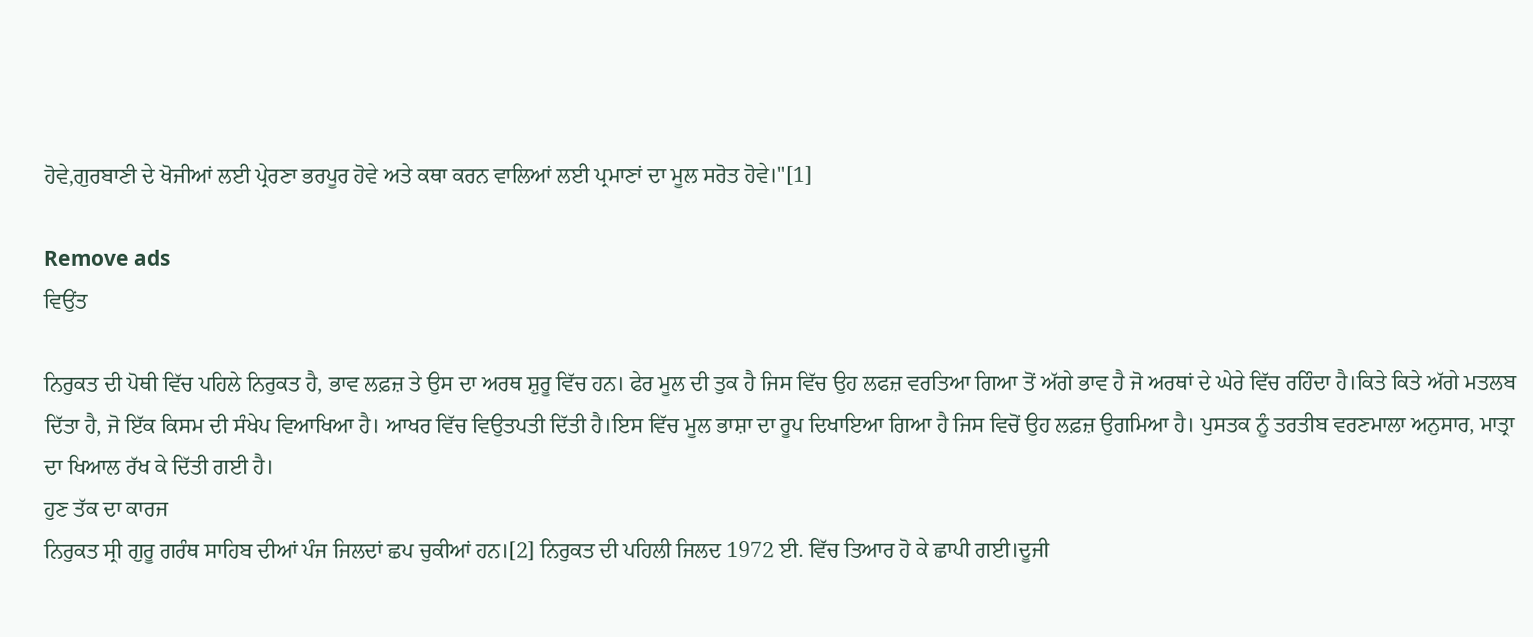ਹੋਵੇ,ਗੁਰਬਾਣੀ ਦੇ ਖੋਜੀਆਂ ਲਈ ਪ੍ਰੇਰਣਾ ਭਰਪੂਰ ਹੋਵੇ ਅਤੇ ਕਥਾ ਕਰਨ ਵਾਲਿਆਂ ਲਈ ਪ੍ਰਮਾਣਾਂ ਦਾ ਮੂਲ ਸਰੋਤ ਹੋਵੇ।"[1]

Remove ads
ਵਿਉਂਤ

ਨਿਰੁਕਤ ਦੀ ਪੋਥੀ ਵਿੱਚ ਪਹਿਲੇ ਨਿਰੁਕਤ ਹੈ, ਭਾਵ ਲਫ਼ਜ਼ ਤੇ ਉਸ ਦਾ ਅਰਥ ਸ਼ੁਰੂ ਵਿੱਚ ਹਨ। ਫੇਰ ਮੂਲ ਦੀ ਤੁਕ ਹੈ ਜਿਸ ਵਿੱਚ ਉਹ ਲਫਜ਼ ਵਰਤਿਆ ਗਿਆ ਤੋਂ ਅੱਗੇ ਭਾਵ ਹੈ ਜੋ ਅਰਥਾਂ ਦੇ ਘੇਰੇ ਵਿੱਚ ਰਹਿੰਦਾ ਹੈ।ਕਿਤੇ ਕਿਤੇ ਅੱਗੇ ਮਤਲਬ ਦਿੱਤਾ ਹੈ, ਜੋ ਇੱਕ ਕਿਸਮ ਦੀ ਸੰਖੇਪ ਵਿਆਖਿਆ ਹੈ। ਆਖਰ ਵਿੱਚ ਵਿਉਤਪਤੀ ਦਿੱਤੀ ਹੈ।ਇਸ ਵਿੱਚ ਮੂਲ ਭਾਸ਼ਾ ਦਾ ਰੂਪ ਦਿਖਾਇਆ ਗਿਆ ਹੈ ਜਿਸ ਵਿਚੋਂ ਉਹ ਲਫ਼ਜ਼ ਉਗਮਿਆ ਹੈ। ਪੁਸਤਕ ਨੂੰ ਤਰਤੀਬ ਵਰਣਮਾਲਾ ਅਨੁਸਾਰ, ਮਾਤ੍ਰਾ ਦਾ ਖਿਆਲ ਰੱਖ ਕੇ ਦਿੱਤੀ ਗਈ ਹੈ।
ਹੁਣ ਤੱਕ ਦਾ ਕਾਰਜ
ਨਿਰੁਕਤ ਸ੍ਰੀ ਗੁਰੂ ਗਰੰਥ ਸਾਹਿਬ ਦੀਆਂ ਪੰਜ ਜਿਲਦਾਂ ਛਪ ਚੁਕੀਆਂ ਹਨ।[2] ਨਿਰੁਕਤ ਦੀ ਪਹਿਲੀ ਜਿਲਦ 1972 ਈ. ਵਿੱਚ ਤਿਆਰ ਹੋ ਕੇ ਛਾਪੀ ਗਈ।ਦੂਜੀ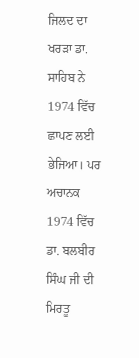ਜਿਲਦ ਦਾ ਖਰੜਾ ਡਾ. ਸਾਹਿਬ ਨੇ 1974 ਵਿੱਚ ਛਾਪਣ ਲਈ ਭੇਜਿਆ। ਪਰ ਅਚਾਨਕ 1974 ਵਿੱਚ ਡਾ. ਬਲਬੀਰ ਸਿੰਘ ਜੀ ਦੀ ਮਿਰਤੂ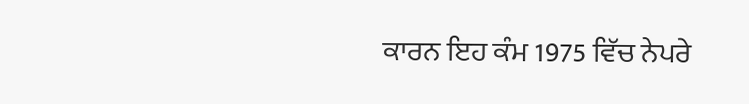ਕਾਰਨ ਇਹ ਕੰਮ 1975 ਵਿੱਚ ਨੇਪਰੇ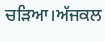ਚੜਿਆ।ਅੱਜਕਲ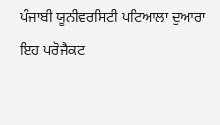ਪੰਜਾਬੀ ਯੂਨੀਵਰਸਿਟੀ ਪਟਿਆਲਾ ਦੁਆਰਾ ਇਹ ਪਰੋਜੈਕਟ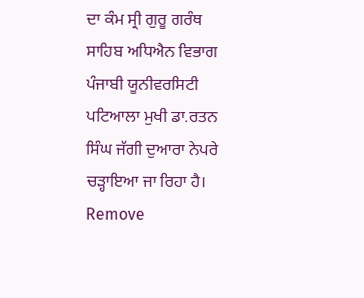ਦਾ ਕੰਮ ਸ੍ਰੀ ਗੁਰੂ ਗਰੰਥ ਸਾਹਿਬ ਅਧਿਐਨ ਵਿਭਾਗ ਪੰਜਾਬੀ ਯੂਨੀਵਰਸਿਟੀ ਪਟਿਆਲਾ ਮੁਖੀ ਡਾ.ਰਤਨ ਸਿੰਘ ਜੱਗੀ ਦੁਆਰਾ ਨੇਪਰੇ ਚੜ੍ਹਾਇਆ ਜਾ ਰਿਹਾ ਹੈ।
Remove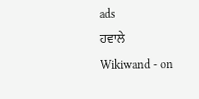ads
ਹਵਾਲੇ
Wikiwand - on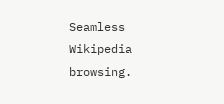Seamless Wikipedia browsing.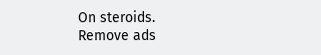On steroids.
Remove ads